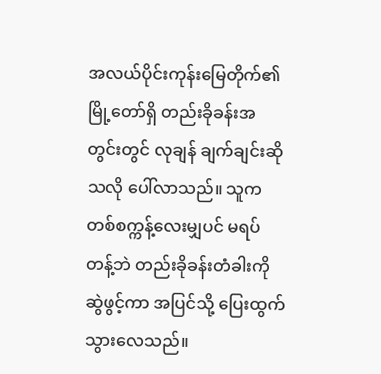အလယ်ပိုင်းကုန်းမြေတိုက်၏ မြို့တော်ရှိ တည်းခိုခန်းအတွင်းတွင် လုချန် ချက်ချင်းဆိုသလို ပေါ်လာသည်။ သူက တစ်စက္ကန့်လေးမျှပင် မရပ်တန့်ဘဲ တည်းခိုခန်းတံခါးကို ဆွဲဖွင့်ကာ အပြင်သို့ ပြေးထွက်သွားလေသည်။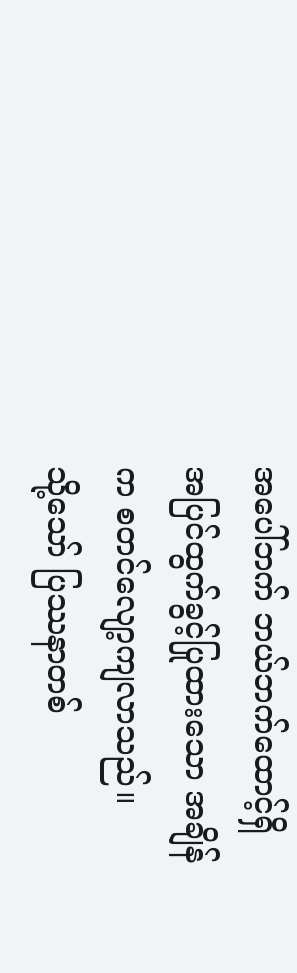အပေါ်ဘက် ဘယ်ဘက်ထောင့်ရှိ အပြင်ထွက်ခွင့်ပြုထားသော အချိန်က စတင်လျော့ကျလာသည်။
သို့သော် ပြဿနာတစ်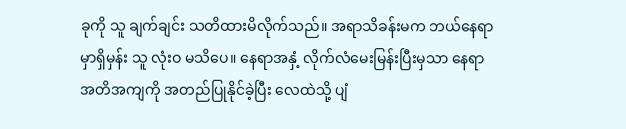ခုကို သူ ချက်ချင်း သတိထားမိလိုက်သည်။ အရာသိခန်းမက ဘယ်နေရာမှာရှိမှန်း သူ လုံးဝ မသိပေ။ နေရာအနှံ့ လိုက်လံမေးမြန်းပြီးမှသာ နေရာအတိအကျကို အတည်ပြုနိုင်ခဲ့ပြီး လေထဲသို့ ပျံ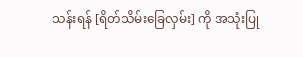သန်းရန် [ရိတ်သိမ်းခြေလှမ်း] ကို အသုံးပြု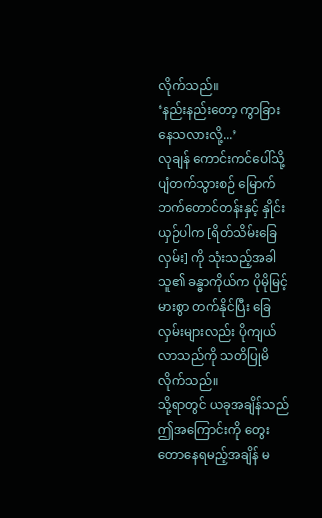လိုက်သည်။
‘နည်းနည်းတော့ ကွာခြားနေသလားလို့...’
လုချန် ကောင်းကင်ပေါ်သို့ ပျံတက်သွားစဉ် မြောက်ဘက်တောင်တန်းနှင့် နှိုင်းယှဉ်ပါက [ရိတ်သိမ်းခြေလှမ်း] ကို သုံးသည့်အခါ သူ၏ ခန္ဓာကိုယ်က ပိုမိုမြင့်မားစွာ တက်နိုင်ပြီး ခြေလှမ်းများလည်း ပိုကျယ်လာသည်ကို သတိပြုမိလိုက်သည်။
သို့ရာတွင် ယခုအချိန်သည် ဤအကြောင်းကို တွေးတောနေရမည့်အချိန် မ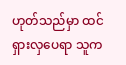ဟုတ်သည်မှာ ထင်ရှားလှပေရာ သူက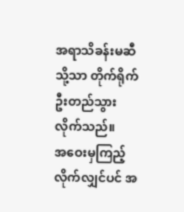အရာသိခန်းမဆီသို့သာ တိုက်ရိုက် ဦးတည်သွားလိုက်သည်။
အဝေးမှကြည့်လိုက်လျှင်ပင် အ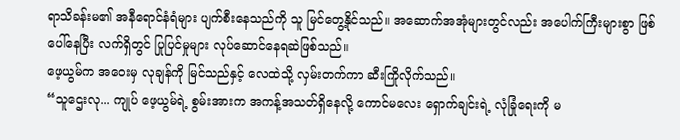ရာသိခန်းမ၏ အနီရောင်နံရံများ ပျက်စီးနေသည်ကို သူ မြင်တွေ့နိုင်သည်။ အဆောက်အအုံများတွင်လည်း အပေါက်ကြီးများစွာ ဖြစ်ပေါ်နေပြီး လက်ရှိတွင် ပြုပြင်မှုများ လုပ်ဆောင်နေရဆဲဖြစ်သည်။
ဖေ့ယွမ်က အဝေးမှ လုချန်ကို မြင်သည်နှင့် လေထဲသို့ လှမ်းတက်ကာ ဆီးကြိုလိုက်သည်။
“သူဌေးလု... ကျုပ် ဖေ့ယွမ်ရဲ့ စွမ်းအားက အကန့်အသတ်ရှိနေလို့ ကောင်မလေး ရှောက်ချင်းရဲ့ လုံခြုံရေးကို မ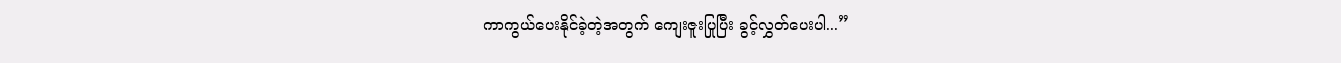ကာကွယ်ပေးနိုင်ခဲ့တဲ့အတွက် ကျေးဇူးပြုပြီး ခွင့်လွှတ်ပေးပါ...”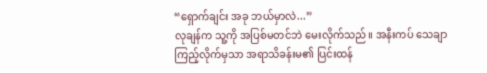“ရှောက်ချင်း အခု ဘယ်မှာလဲ...”
လုချန်က သူ့ကို အပြစ်မတင်ဘဲ မေးလိုက်သည်။ အနီးကပ် သေချာကြည့်လိုက်မှသာ အရာသိခန်းမ၏ ပြင်းထန်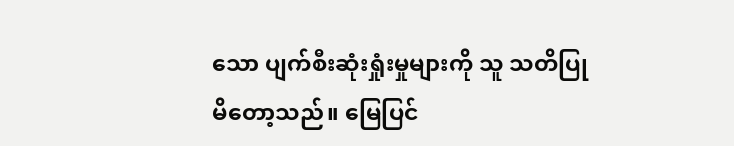သော ပျက်စီးဆုံးရှုံးမှုများကို သူ သတိပြုမိတော့သည်။ မြေပြင်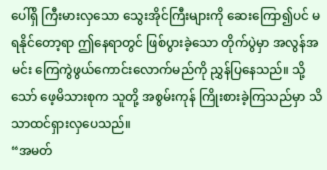ပေါ်ရှိ ကြီးမားလှသော သွေးအိုင်ကြီးများကို ဆေးကြော၍ပင် မရနိုင်တော့ရာ ဤနေရာတွင် ဖြစ်ပွားခဲ့သော တိုက်ပွဲမှာ အလွန်အမင်း ကြေကွဲဖွယ်ကောင်းလောက်မည်ကို ညွှန်ပြနေသည်။ သို့သော် ဖေ့မိသားစုက သူတို့ အစွမ်းကုန် ကြိုးစားခဲ့ကြသည်မှာ သိသာထင်ရှားလှပေသည်။
“အမတ်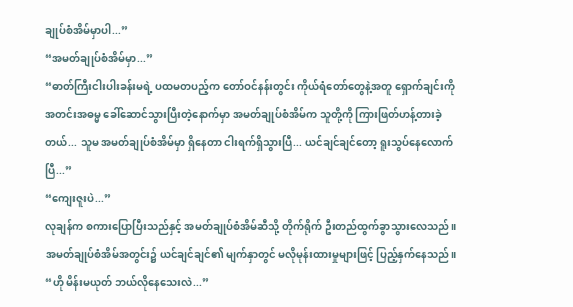ချုပ်စံအိမ်မှာပါ...”
“အမတ်ချုပ်စံအိမ်မှာ...”
“ဓာတ်ကြီးငါးပါးခန်းမရဲ့ ပထမတပည့်က တော်ဝင်နန်းတွင်း ကိုယ်ရံတော်တွေနဲ့အတူ ရှောက်ချင်းကို အတင်းအဓမ္မ ခေါ်ဆောင်သွားပြီးတဲ့နောက်မှာ အမတ်ချုပ်စံအိမ်က သူတို့ကို ကြားဖြတ်ဟန့်တားခဲ့တယ်... သူမ အမတ်ချုပ်စံအိမ်မှာ ရှိနေတာ ငါးရက်ရှိသွားပြီ... ယင်ချင်ချင်တော့ ရူးသွပ်နေလောက်ပြီ...”
“ကျေးဇူးပဲ...”
လုချန်က စကားပြောပြီးသည်နှင့် အမတ်ချုပ်စံအိမ်ဆီသို့ တိုက်ရိုက် ဦးတည်ထွက်ခွာသွားလေသည်။
အမတ်ချုပ်စံအိမ်အတွင်း၌ ယင်ချင်ချင်၏ မျက်နှာတွင် မလိုမုန်းထားမှုများဖြင့် ပြည့်နှက်နေသည်။
“ဟို မိန်းမယုတ် ဘယ်လိုနေသေးလဲ...”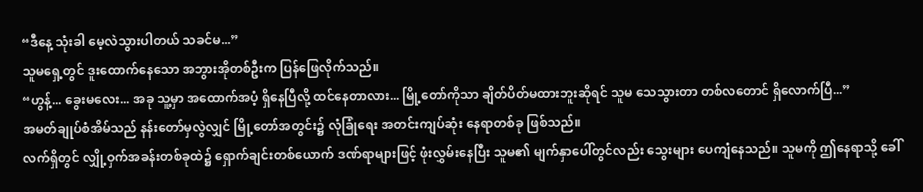“ဒီနေ့ သုံးခါ မေ့လဲသွားပါတယ် သခင်မ...”
သူမရှေ့တွင် ဒူးထောက်နေသော အဘွားအိုတစ်ဦးက ပြန်ဖြေလိုက်သည်။
“ဟွန့်... ခွေးမလေး... အခု သူ့မှာ အထောက်အပံ့ ရှိနေပြီလို့ ထင်နေတာလား... မြို့တော်ကိုသာ ချိတ်ပိတ်မထားဘူးဆိုရင် သူမ သေသွားတာ တစ်လတောင် ရှိလောက်ပြီ...”
အမတ်ချုပ်စံအိမ်သည် နန်းတော်မှလွဲလျှင် မြို့တော်အတွင်း၌ လုံခြုံရေး အတင်းကျပ်ဆုံး နေရာတစ်ခု ဖြစ်သည်။
လက်ရှိတွင် လျှို့ဝှက်အခန်းတစ်ခုထဲ၌ ရှောက်ချင်းတစ်ယောက် ဒဏ်ရာများဖြင့် ဖုံးလွှမ်းနေပြီး သူမ၏ မျက်နှာပေါ်တွင်လည်း သွေးများ ပေကျံနေသည်။ သူမကို ဤနေရာသို့ ခေါ်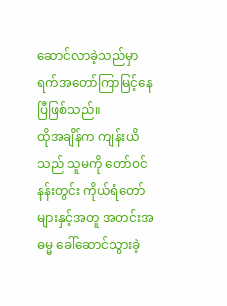ဆောင်လာခဲ့သည်မှာ ရက်အတော်ကြာမြင့်နေပြီဖြစ်သည်။
ထိုအချိန်က ကျန်းယိသည် သူမကို တော်ဝင်နန်းတွင်း ကိုယ်ရံတော်များနှင့်အတူ အတင်းအဓမ္မ ခေါ်ဆောင်သွားခဲ့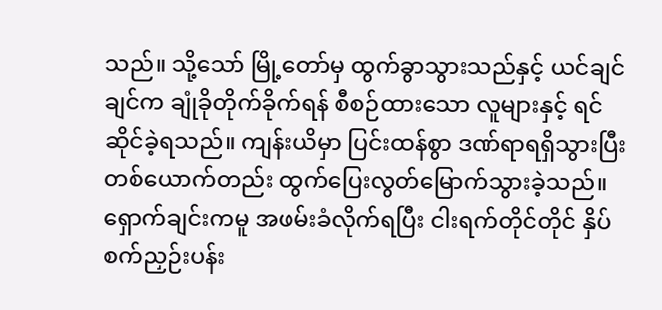သည်။ သို့သော် မြို့တော်မှ ထွက်ခွာသွားသည်နှင့် ယင်ချင်ချင်က ချုံခိုတိုက်ခိုက်ရန် စီစဉ်ထားသော လူများနှင့် ရင်ဆိုင်ခဲ့ရသည်။ ကျန်းယိမှာ ပြင်းထန်စွာ ဒဏ်ရာရရှိသွားပြီး တစ်ယောက်တည်း ထွက်ပြေးလွတ်မြောက်သွားခဲ့သည်။
ရှောက်ချင်းကမူ အဖမ်းခံလိုက်ရပြီး ငါးရက်တိုင်တိုင် နှိပ်စက်ညှဉ်းပန်း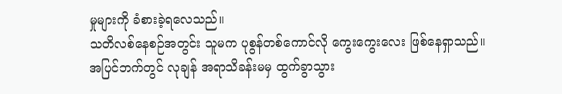မှုများကို ခံစားခဲ့ရလေသည်။
သတိလစ်နေစဉ်အတွင်း သူမက ပုစွန်တစ်ကောင်လို ကွေးကွေးလေး ဖြစ်နေရှာသည်။
အပြင်ဘက်တွင် လုချန် အရာသိခန်းမမှ ထွက်ခွာသွား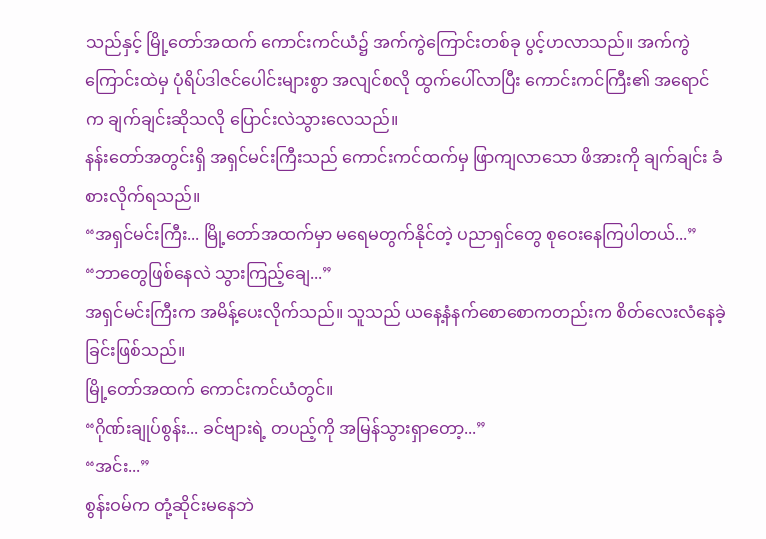သည်နှင့် မြို့တော်အထက် ကောင်းကင်ယံ၌ အက်ကွဲကြောင်းတစ်ခု ပွင့်ဟလာသည်။ အက်ကွဲကြောင်းထဲမှ ပုံရိပ်ဒါဇင်ပေါင်းများစွာ အလျင်စလို ထွက်ပေါ်လာပြီး ကောင်းကင်ကြီး၏ အရောင်က ချက်ချင်းဆိုသလို ပြောင်းလဲသွားလေသည်။
နန်းတော်အတွင်းရှိ အရှင်မင်းကြီးသည် ကောင်းကင်ထက်မှ ဖြာကျလာသော ဖိအားကို ချက်ချင်း ခံစားလိုက်ရသည်။
“အရှင်မင်းကြီး... မြို့တော်အထက်မှာ မရေမတွက်နိုင်တဲ့ ပညာရှင်တွေ စုဝေးနေကြပါတယ်...”
“ဘာတွေဖြစ်နေလဲ သွားကြည့်ချေ...”
အရှင်မင်းကြီးက အမိန့်ပေးလိုက်သည်။ သူသည် ယနေ့နံနက်စောစောကတည်းက စိတ်လေးလံနေခဲ့ခြင်းဖြစ်သည်။
မြို့တော်အထက် ကောင်းကင်ယံတွင်။
“ဂိုဏ်းချုပ်စွန်း... ခင်ဗျားရဲ့ တပည့်ကို အမြန်သွားရှာတော့...”
“အင်း...”
စွန်းဝမ်က တုံ့ဆိုင်းမနေဘဲ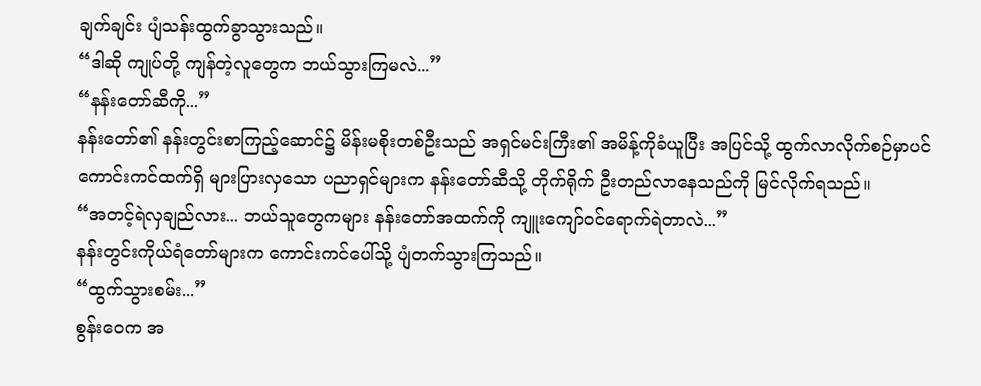ချက်ချင်း ပျံသန်းထွက်ခွာသွားသည်။
“ဒါဆို ကျုပ်တို့ ကျန်တဲ့လူတွေက ဘယ်သွားကြမလဲ...”
“နန်းတော်ဆီကို...”
နန်းတော်၏ နန်းတွင်းစာကြည့်ဆောင်၌ မိန်းမစိုးတစ်ဦးသည် အရှင်မင်းကြီး၏ အမိန့်ကိုခံယူပြီး အပြင်သို့ ထွက်လာလိုက်စဉ်မှာပင် ကောင်းကင်ထက်ရှိ များပြားလှသော ပညာရှင်များက နန်းတော်ဆီသို့ တိုက်ရိုက် ဦးတည်လာနေသည်ကို မြင်လိုက်ရသည်။
“အတင့်ရဲလှချည်လား... ဘယ်သူတွေကများ နန်းတော်အထက်ကို ကျူးကျော်ဝင်ရောက်ရဲတာလဲ...”
နန်းတွင်းကိုယ်ရံတော်များက ကောင်းကင်ပေါ်သို့ ပျံတက်သွားကြသည်။
“ထွက်သွားစမ်း...”
စွန်းဝေက အ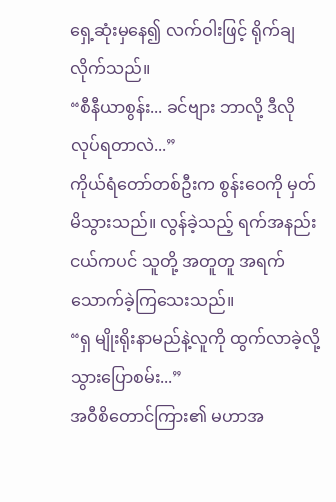ရှေ့ဆုံးမှနေ၍ လက်ဝါးဖြင့် ရိုက်ချလိုက်သည်။
“စီနီယာစွန်း... ခင်ဗျား ဘာလို့ ဒီလိုလုပ်ရတာလဲ...”
ကိုယ်ရံတော်တစ်ဦးက စွန်းဝေကို မှတ်မိသွားသည်။ လွန်ခဲ့သည့် ရက်အနည်းငယ်ကပင် သူတို့ အတူတူ အရက်သောက်ခဲ့ကြသေးသည်။
“ရှ မျိုးရိုးနာမည်နဲ့လူကို ထွက်လာခဲ့လို့ သွားပြောစမ်း...”
အဝီစိတောင်ကြား၏ မဟာအ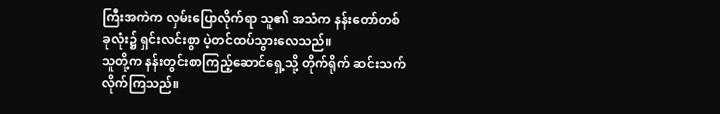ကြီးအကဲက လှမ်းပြောလိုက်ရာ သူ၏ အသံက နန်းတော်တစ်ခုလုံး၌ ရှင်းလင်းစွာ ပဲ့တင်ထပ်သွားလေသည်။
သူတို့က နန်းတွင်းစာကြည့်ဆောင်ရှေ့သို့ တိုက်ရိုက် ဆင်းသက်လိုက်ကြသည်။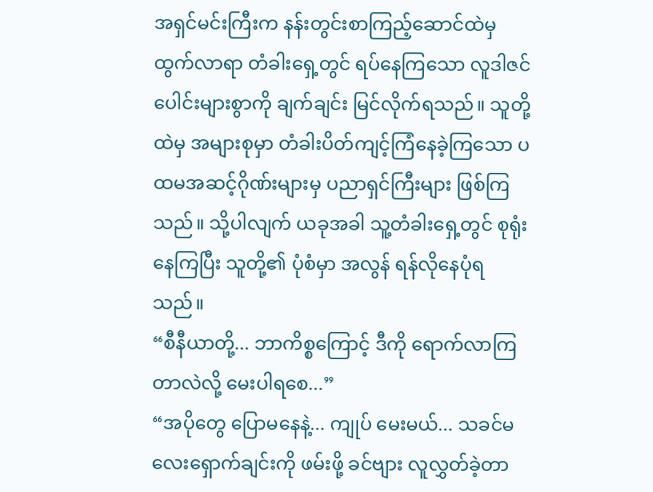အရှင်မင်းကြီးက နန်းတွင်းစာကြည့်ဆောင်ထဲမှ ထွက်လာရာ တံခါးရှေ့တွင် ရပ်နေကြသော လူဒါဇင်ပေါင်းများစွာကို ချက်ချင်း မြင်လိုက်ရသည်။ သူတို့ထဲမှ အများစုမှာ တံခါးပိတ်ကျင့်ကြံနေခဲ့ကြသော ပထမအဆင့်ဂိုဏ်းများမှ ပညာရှင်ကြီးများ ဖြစ်ကြသည်။ သို့ပါလျက် ယခုအခါ သူ့တံခါးရှေ့တွင် စုရုံးနေကြပြီး သူတို့၏ ပုံစံမှာ အလွန် ရန်လိုနေပုံရသည်။
“စီနီယာတို့... ဘာကိစ္စကြောင့် ဒီကို ရောက်လာကြတာလဲလို့ မေးပါရစေ...”
“အပိုတွေ ပြောမနေနဲ့... ကျုပ် မေးမယ်... သခင်မလေးရှောက်ချင်းကို ဖမ်းဖို့ ခင်ဗျား လူလွှတ်ခဲ့တာ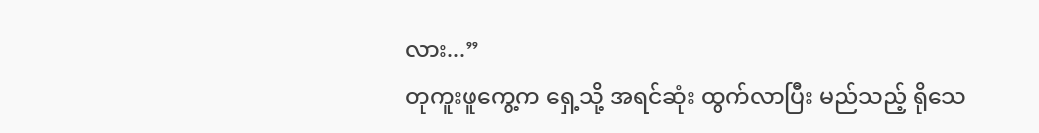လား...”
တုကူးဖူကွေ့က ရှေ့သို့ အရင်ဆုံး ထွက်လာပြီး မည်သည့် ရိုသေ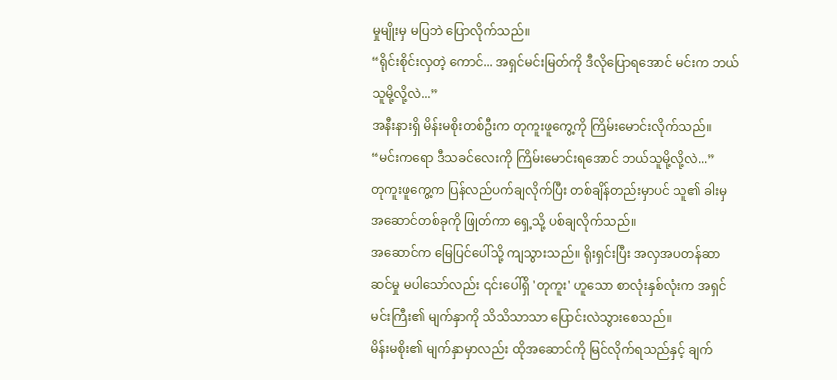မှုမျိုးမှ မပြဘဲ ပြောလိုက်သည်။
“ရိုင်းစိုင်းလှတဲ့ ကောင်... အရှင်မင်းမြတ်ကို ဒီလိုပြောရအောင် မင်းက ဘယ်သူမို့လို့လဲ...”
အနီးနားရှိ မိန်းမစိုးတစ်ဦးက တုကူးဖူကွေ့ကို ကြိမ်းမောင်းလိုက်သည်။
“မင်းကရော ဒီသခင်လေးကို ကြိမ်းမောင်းရအောင် ဘယ်သူမို့လို့လဲ...”
တုကူးဖူကွေ့က ပြန်လည်ပက်ချလိုက်ပြီး တစ်ချိန်တည်းမှာပင် သူ၏ ခါးမှ အဆောင်တစ်ခုကို ဖြုတ်ကာ ရှေ့သို့ ပစ်ချလိုက်သည်။
အဆောင်က မြေပြင်ပေါ်သို့ ကျသွားသည်။ ရိုးရှင်းပြီး အလှအပတန်ဆာဆင်မှု မပါသော်လည်း ၎င်းပေါ်ရှိ 'တုကူး' ဟူသော စာလုံးနှစ်လုံးက အရှင်မင်းကြီး၏ မျက်နှာကို သိသိသာသာ ပြောင်းလဲသွားစေသည်။
မိန်းမစိုး၏ မျက်နှာမှာလည်း ထိုအဆောင်ကို မြင်လိုက်ရသည်နှင့် ချက်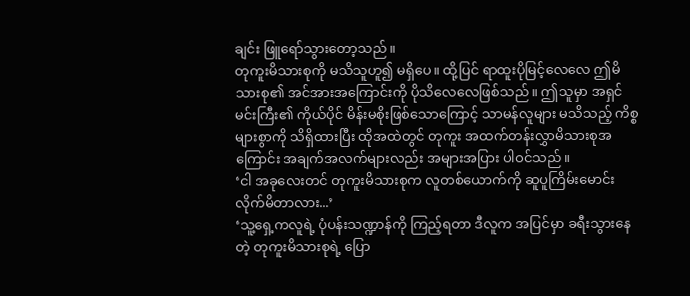ချင်း ဖြူရော်သွားတော့သည်။
တုကူးမိသားစုကို မသိသူဟူ၍ မရှိပေ။ ထို့ပြင် ရာထူးပိုမြင့်လေလေ ဤမိသားစု၏ အင်အားအကြောင်းကို ပိုသိလေလေဖြစ်သည်။ ဤသူမှာ အရှင်မင်းကြီး၏ ကိုယ်ပိုင် မိန်းမစိုးဖြစ်သောကြောင့် သာမန်လူများ မသိသည့် ကိစ္စများစွာကို သိရှိထားပြီး ထိုအထဲတွင် တုကူး အထက်တန်းလွှာမိသားစုအကြောင်း အချက်အလက်များလည်း အများအပြား ပါဝင်သည်။
‘ငါ အခုလေးတင် တုကူးမိသားစုက လူတစ်ယောက်ကို ဆူပူကြိမ်းမောင်းလိုက်မိတာလား...’
‘သူ့ရှေ့ကလူရဲ့ ပုံပန်းသဏ္ဍာန်ကို ကြည့်ရတာ ဒီလူက အပြင်မှာ ခရီးသွားနေတဲ့ တုကူးမိသားစုရဲ့ ပြော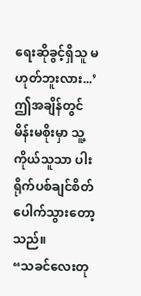ရေးဆိုခွင့်ရှိသူ မဟုတ်ဘူးလား...’
ဤအချိန်တွင် မိန်းမစိုးမှာ သူ့ကိုယ်သူသာ ပါးရိုက်ပစ်ချင်စိတ် ပေါက်သွားတော့သည်။
“သခင်လေးတု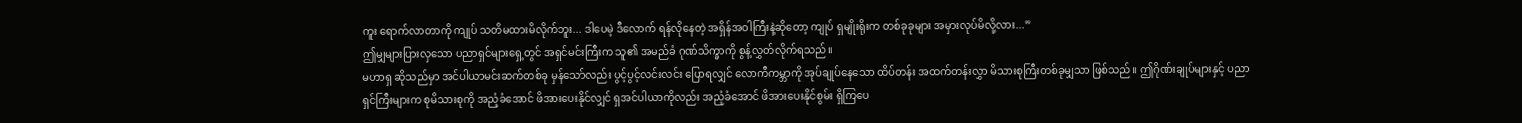ကူး ရောက်လာတာကို ကျုပ် သတိမထားမိလိုက်ဘူး... ဒါပေမဲ့ ဒီလောက် ရန်လိုနေတဲ့ အရှိန်အဝါကြီးနဲ့ဆိုတော့ ကျုပ် ရှမျိုးရိုးက တစ်ခုခုများ အမှားလုပ်မိလို့လား...”
ဤမျှများပြားလှသော ပညာရှင်များရှေ့တွင် အရှင်မင်းကြီးက သူ၏ အမည်ခံ ဂုဏ်သိက္ခာကို စွန့်လွှတ်လိုက်ရသည်။
မဟာရှ ဆိုသည်မှာ အင်ပါယာမင်းဆက်တစ်ခု မှန်သော်လည်း ပွင့်ပွင့်လင်းလင်း ပြောရလျှင် လောကီကမ္ဘာကို အုပ်ချုပ်နေသော ထိပ်တန်း အထက်တန်းလွှာ မိသားစုကြီးတစ်ခုမျှသာ ဖြစ်သည်။ ဤဂိုဏ်းချုပ်များနှင့် ပညာရှင်ကြီးများက စုမိသားစုကို အညံ့ခံအောင် ဖိအားပေးနိုင်လျှင် ရှအင်ပါယာကိုလည်း အညံ့ခံအောင် ဖိအားပေးနိုင်စွမ်း ရှိကြပေ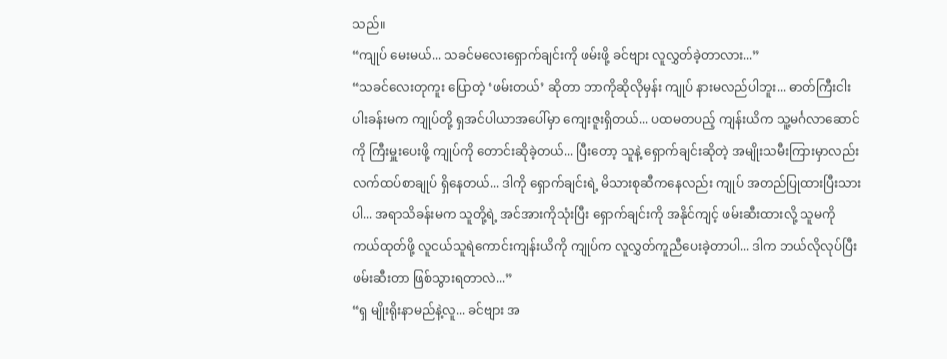သည်။
“ကျုပ် မေးမယ်... သခင်မလေးရှောက်ချင်းကို ဖမ်းဖို့ ခင်ဗျား လူလွှတ်ခဲ့တာလား...”
“သခင်လေးတုကူး ပြောတဲ့ ‘ဖမ်းတယ်’ ဆိုတာ ဘာကိုဆိုလိုမှန်း ကျုပ် နားမလည်ပါဘူး... ဓာတ်ကြီးငါးပါးခန်းမက ကျုပ်တို့ ရှအင်ပါယာအပေါ်မှာ ကျေးဇူးရှိတယ်... ပထမတပည့် ကျန်းယိက သူ့မင်္ဂလာဆောင်ကို ကြီးမှူးပေးဖို့ ကျုပ်ကို တောင်းဆိုခဲ့တယ်... ပြီးတော့ သူနဲ့ ရှောက်ချင်းဆိုတဲ့ အမျိုးသမီးကြားမှာလည်း လက်ထပ်စာချုပ် ရှိနေတယ်... ဒါကို ရှောက်ချင်းရဲ့ မိသားစုဆီကနေလည်း ကျုပ် အတည်ပြုထားပြီးသားပါ... အရာသိခန်းမက သူတို့ရဲ့ အင်အားကိုသုံးပြီး ရှောက်ချင်းကို အနိုင်ကျင့် ဖမ်းဆီးထားလို့ သူမကို ကယ်ထုတ်ဖို့ လူငယ်သူရဲကောင်းကျန်းယိကို ကျုပ်က လူလွှတ်ကူညီပေးခဲ့တာပါ... ဒါက ဘယ်လိုလုပ်ပြီး ဖမ်းဆီးတာ ဖြစ်သွားရတာလဲ...”
“ရှ မျိုးရိုးနာမည်နဲ့လူ... ခင်ဗျား အ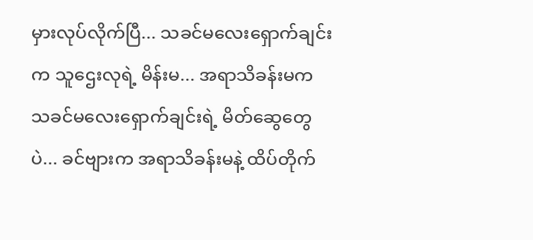မှားလုပ်လိုက်ပြီ... သခင်မလေးရှောက်ချင်းက သူဌေးလုရဲ့ မိန်းမ... အရာသိခန်းမက သခင်မလေးရှောက်ချင်းရဲ့ မိတ်ဆွေတွေပဲ... ခင်ဗျားက အရာသိခန်းမနဲ့ ထိပ်တိုက်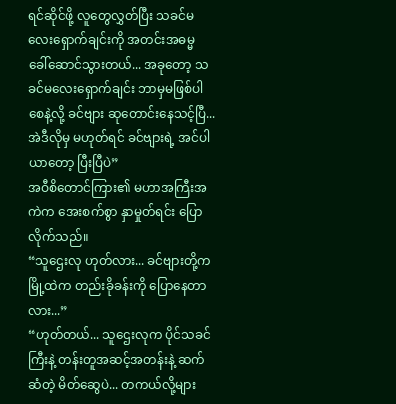ရင်ဆိုင်ဖို့ လူတွေလွှတ်ပြီး သခင်မလေးရှောက်ချင်းကို အတင်းအဓမ္မ ခေါ်ဆောင်သွားတယ်... အခုတော့ သခင်မလေးရှောက်ချင်း ဘာမှမဖြစ်ပါစေနဲ့လို့ ခင်ဗျား ဆုတောင်းနေသင့်ပြီ... အဲဒီလိုမှ မဟုတ်ရင် ခင်ဗျားရဲ့ အင်ပါယာတော့ ပြီးပြီပဲ”
အဝီစိတောင်ကြား၏ မဟာအကြီးအကဲက အေးစက်စွာ နှာမှုတ်ရင်း ပြောလိုက်သည်။
“သူဌေးလု ဟုတ်လား... ခင်ဗျားတို့က မြို့ထဲက တည်းခိုခန်းကို ပြောနေတာလား...”
“ဟုတ်တယ်... သူဌေးလုက ပိုင်သခင်ကြီးနဲ့ တန်းတူအဆင့်အတန်းနဲ့ ဆက်ဆံတဲ့ မိတ်ဆွေပဲ... တကယ်လို့များ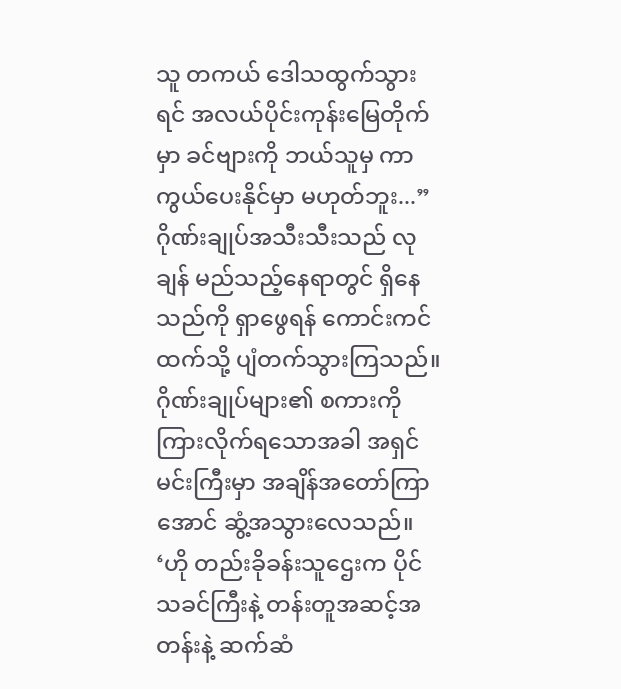သူ တကယ် ဒေါသထွက်သွားရင် အလယ်ပိုင်းကုန်းမြေတိုက်မှာ ခင်ဗျားကို ဘယ်သူမှ ကာကွယ်ပေးနိုင်မှာ မဟုတ်ဘူး...”
ဂိုဏ်းချုပ်အသီးသီးသည် လုချန် မည်သည့်နေရာတွင် ရှိနေသည်ကို ရှာဖွေရန် ကောင်းကင်ထက်သို့ ပျံတက်သွားကြသည်။
ဂိုဏ်းချုပ်များ၏ စကားကို ကြားလိုက်ရသောအခါ အရှင်မင်းကြီးမှာ အချိန်အတော်ကြာအောင် ဆွံ့အသွားလေသည်။
‘ဟို တည်းခိုခန်းသူဌေးက ပိုင်သခင်ကြီးနဲ့ တန်းတူအဆင့်အတန်းနဲ့ ဆက်ဆံ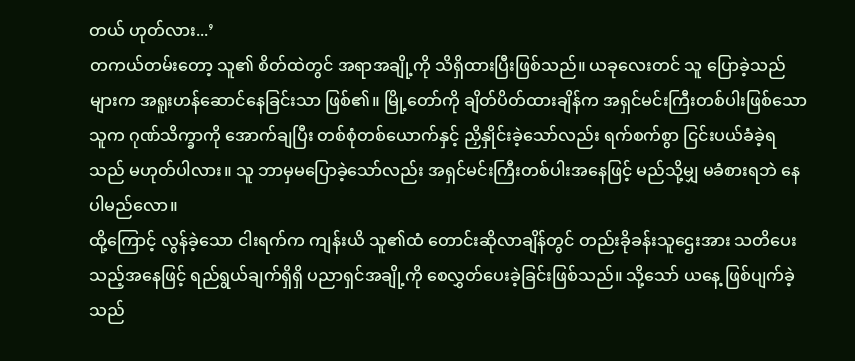တယ် ဟုတ်လား...’
တကယ်တမ်းတော့ သူ၏ စိတ်ထဲတွင် အရာအချို့ကို သိရှိထားပြီးဖြစ်သည်။ ယခုလေးတင် သူ ပြောခဲ့သည်များက အရူးဟန်ဆောင်နေခြင်းသာ ဖြစ်၏။ မြို့တော်ကို ချိတ်ပိတ်ထားချိန်က အရှင်မင်းကြီးတစ်ပါးဖြစ်သော သူက ဂုဏ်သိက္ခာကို အောက်ချပြီး တစ်စုံတစ်ယောက်နှင့် ညှိနှိုင်းခဲ့သော်လည်း ရက်စက်စွာ ငြင်းပယ်ခံခဲ့ရသည် မဟုတ်ပါလား။ သူ ဘာမှမပြောခဲ့သော်လည်း အရှင်မင်းကြီးတစ်ပါးအနေဖြင့် မည်သို့မျှ မခံစားရဘဲ နေပါမည်လော။
ထို့ကြောင့် လွန်ခဲ့သော ငါးရက်က ကျန်းယိ သူ၏ထံ တောင်းဆိုလာချိန်တွင် တည်းခိုခန်းသူဌေးအား သတိပေးသည့်အနေဖြင့် ရည်ရွယ်ချက်ရှိရှိ ပညာရှင်အချို့ကို စေလွှတ်ပေးခဲ့ခြင်းဖြစ်သည်။ သို့သော် ယနေ့ ဖြစ်ပျက်ခဲ့သည်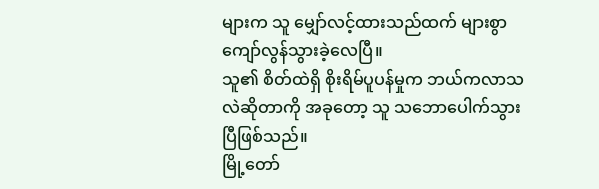များက သူ မျှော်လင့်ထားသည်ထက် များစွာ ကျော်လွန်သွားခဲ့လေပြီ။
သူ၏ စိတ်ထဲရှိ စိုးရိမ်ပူပန်မှုက ဘယ်ကလာသလဲဆိုတာကို အခုတော့ သူ သဘောပေါက်သွားပြီဖြစ်သည်။
မြို့တော်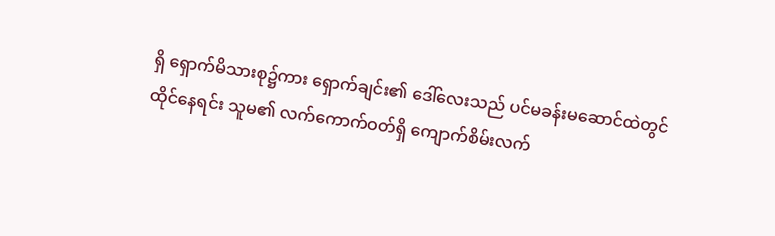ရှိ ရှောက်မိသားစု၌ကား ရှောက်ချင်း၏ ဒေါ်လေးသည် ပင်မခန်းမဆောင်ထဲတွင် ထိုင်နေရင်း သူမ၏ လက်ကောက်ဝတ်ရှိ ကျောက်စိမ်းလက်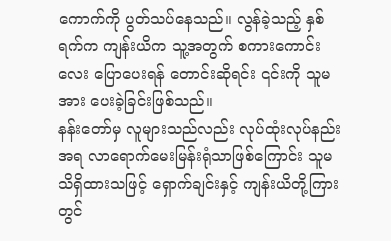ကောက်ကို ပွတ်သပ်နေသည်။ လွန်ခဲ့သည့် နှစ်ရက်က ကျန်းယိက သူ့အတွက် စကားကောင်းလေး ပြောပေးရန် တောင်းဆိုရင်း ၎င်းကို သူမအား ပေးခဲ့ခြင်းဖြစ်သည်။
နန်းတော်မှ လူများသည်လည်း လုပ်ထုံးလုပ်နည်းအရ လာရောက်မေးမြန်းရုံသာဖြစ်ကြောင်း သူမ သိရှိထားသဖြင့် ရှောက်ချင်းနှင့် ကျန်းယိတို့ကြားတွင်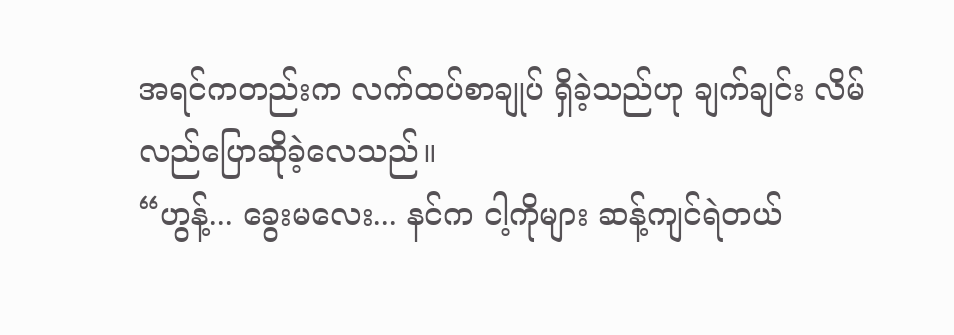အရင်ကတည်းက လက်ထပ်စာချုပ် ရှိခဲ့သည်ဟု ချက်ချင်း လိမ်လည်ပြောဆိုခဲ့လေသည်။
“ဟွန့်... ခွေးမလေး... နင်က ငါ့ကိုများ ဆန့်ကျင်ရဲတယ်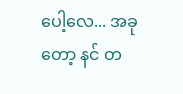ပေါ့လေ... အခုတော့ နင် တ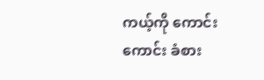ကယ့်ကို ကောင်းကောင်း ခံစား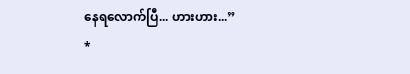နေရလောက်ပြီ... ဟားဟား...”
*